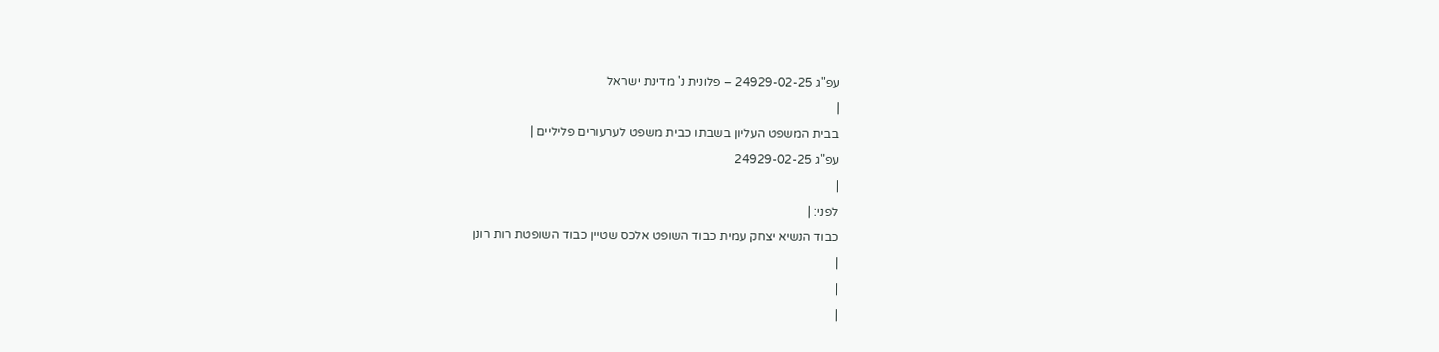עפ"ג 24929-02-25 – פלונית נ' מדינת ישראל
|
בבית המשפט העליון בשבתו כבית משפט לערעורים פליליים |
עפ"ג 24929-02-25
|
לפני: |
כבוד הנשיא יצחק עמית כבוד השופט אלכס שטיין כבוד השופטת רות רונן
|
|
|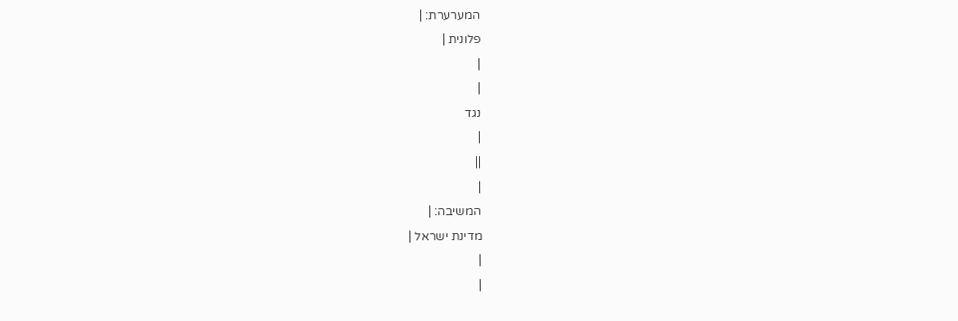המערערת: |
פלונית |
|
|
נגד
|
||
|
המשיבה: |
מדינת ישראל |
|
|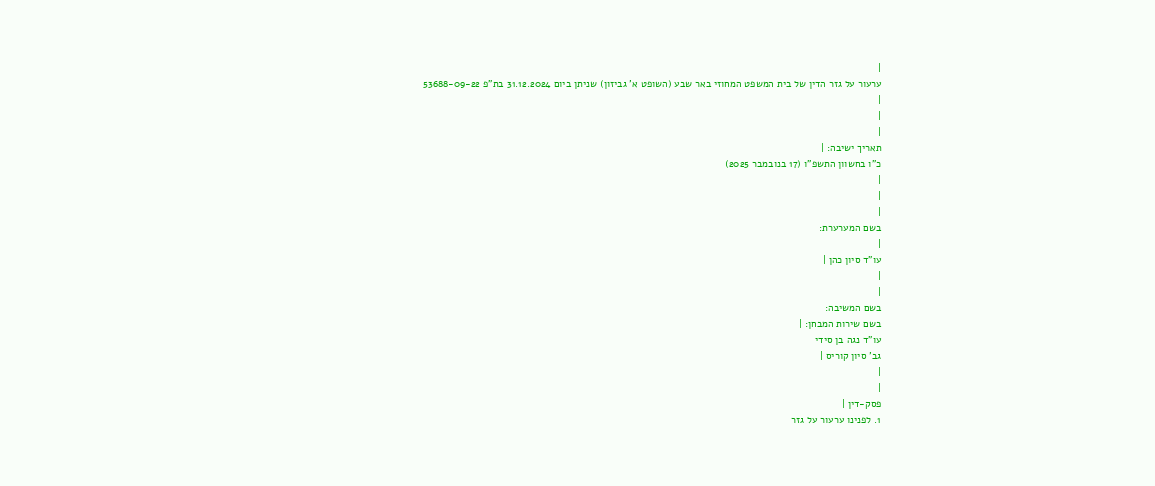|
ערעור על גזר הדין של בית המשפט המחוזי באר שבע (השופט א' גביזון) שניתן ביום 31.12.2024 בת"פ 53688-09-22
|
|
|
תאריך ישיבה: |
כ"ו בחשוון התשפ"ו (17 בנובמבר 2025)
|
|
|
בשם המערערת:
|
עו"ד סיון כהן |
|
|
בשם המשיבה:
בשם שירות המבחן: |
עו"ד נגה בן סידי
גב' סיון קוריס |
|
|
פסק-דין |
1. לפנינו ערעור על גזר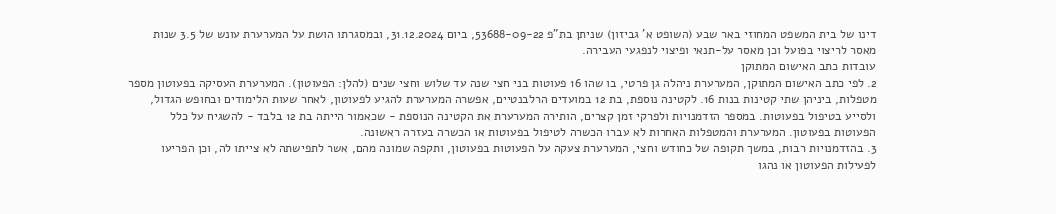דינו של בית המשפט המחוזי באר שבע (השופט א' גביזון) שניתן בת"פ 53688-09-22, ביום 31.12.2024, ובמסגרתו הושת על המערערת עונש של 3.5 שנות מאסר לריצוי בפועל וכן מאסר על-תנאי ופיצוי לנפגעי העבירה.
עובדות כתב האישום המתוקן
2. לפי כתב האישום המתוקן, המערערת ניהלה גן פרטי, בו שהו 16 פעוטות בני חצי שנה עד שלוש וחצי שנים (להלן: הפעוטון). המערערת העסיקה בפעוטון מספר מטפלות, ביניהן שתי קטינות בנות 16. לקטינה נוספת, בת 12 במועדים הרלבנטיים, אפשרה המערערת להגיע לפעוטון, לאחר שעות הלימודים ובחופש הגדול, ולסייע בטיפול בפעוטות. במספר הזדמנויות ולפרקי זמן קצרים, הותירה המערערת את הקטינה הנוספת - שכאמור הייתה בת 12 בלבד - להשגיח על כלל הפעוטות בפעוטון. המערערת והמטפלות האחרות לא עברו הכשרה לטיפול בפעוטות או הכשרה בעזרה ראשונה.
3. בהזדמנויות רבות, במשך תקופה של כחודש וחצי, המערערת צעקה על הפעוטות בפעוטון, ותקפה שמונה מהם, אשר לתפישתה לא צייתו לה, וכן הפריעו לפעילות הפעוטון או נהגו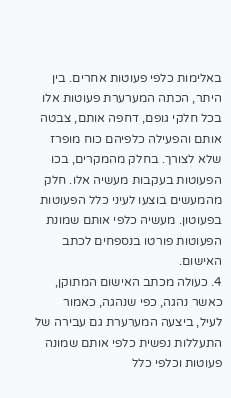באלימות כלפי פעוטות אחרים. בין היתר, הכתה המערערת פעוטות אלו בכל חלקי גופם, דחפה אותם, צבטה אותם והפעילה כלפיהם כוח מופרז שלא לצורך. בחלק מהמקרים, בכו הפעוטות בעקבות מעשיה אלו. חלק מהמעשים בוצעו לעיני כלל הפעוטות בפעוטון. מעשיה כלפי אותם שמונת הפעוטות פורטו בנספחים לכתב האישום.
4. כעולה מכתב האישום המתוקן, כאשר נהגה, כפי שנהגה, כאמור לעיל, ביצעה המערערת גם עבירה של התעללות נפשית כלפי אותם שמונה פעוטות וכלפי כלל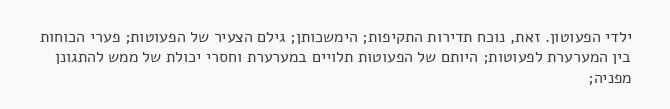ילדי הפעוטון. זאת, נוכח תדירות התקיפות; הימשכותן; גילם הצעיר של הפעוטות; פערי הכוחות בין המערערת לפעוטות; היותם של הפעוטות תלויים במערערת וחסרי יכולת של ממש להתגונן מפניה;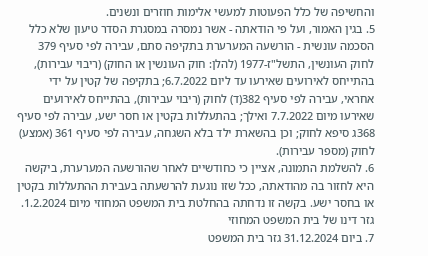והחשיפה של כלל הפעוטות למעשי אלימות חוזרים ונשנים.
5. בגין האמור, ועל פי הודאתה - אשר נמסרה במסגרת הסדר טיעון שלא כלל הסכמה עונשית - הורשעה המערערת בתקיפה סתם, עבירה לפי סעיף 379 לחוק העונשין, התשל"ז-1977 (להלן: חוק העונשין או החוק) (ריבוי עבירות), בהתייחס לאירועים שאירעו עד ליום 6.7.2022; בתקיפה של קטין על ידי אחראי, עבירה לפי סעיף 382(ד) לחוק (ריבוי עבירות), בהתייחס לאירועים שאירעו מיום 7.7.2022 ואילך; בהתעללות בקטין או חסר ישע, עבירה לפי סעיף 368ג סיפא לחוק; וכן בהשארת ילד בלא השגחה, עבירה לפי סעיף 361 (אמצע) לחוק (מספר עבירות).
6. להשלמת התמונה, אציין כי כחודשיים לאחר שהורשעה המערערת, ביקשה היא לחזור בה מהודאתה, ככל שזו נוגעת להרשעתה בעבירת ההתעללות בקטין או בחסר ישע. בקשה זו נדחתה בהחלטת בית המשפט המחוזי מיום 1.2.2024.
גזר דינו של בית המשפט המחוזי
7. ביום 31.12.2024 גזר בית המשפט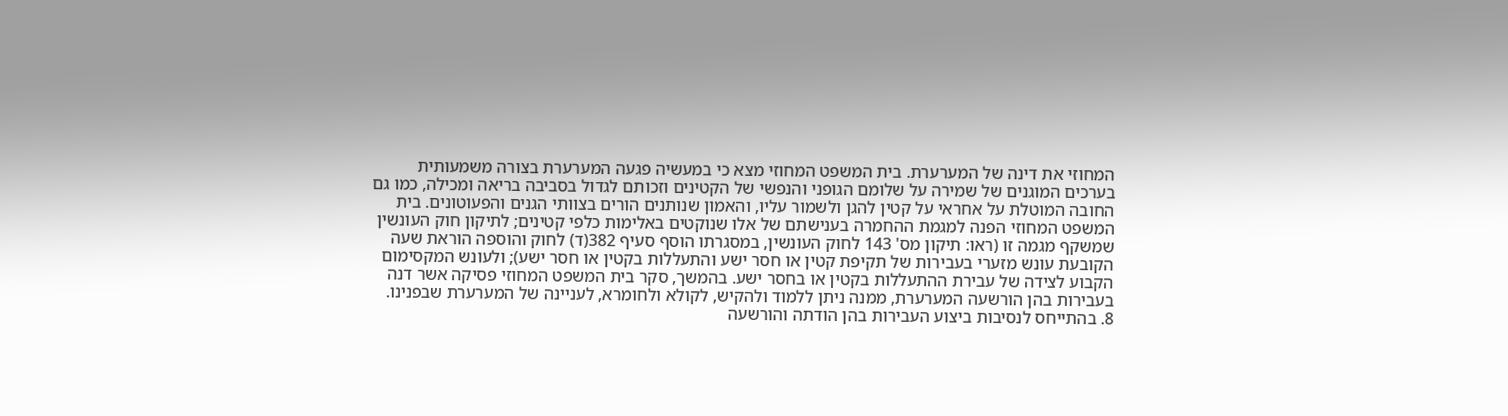המחוזי את דינה של המערערת. בית המשפט המחוזי מצא כי במעשיה פגעה המערערת בצורה משמעותית בערכים המוגנים של שמירה על שלומם הגופני והנפשי של הקטינים וזכותם לגדול בסביבה בריאה ומכילה, כמו גם החובה המוטלת על אחראי על קטין להגן ולשמור עליו, והאמון שנותנים הורים בצוותי הגנים והפעוטונים. בית המשפט המחוזי הפנה למגמת ההחמרה בענישתם של אלו שנוקטים באלימות כלפי קטינים; לתיקון חוק העונשין שמשקף מגמה זו (ראו: תיקון מס' 143 לחוק העונשין, במסגרתו הוסף סעיף 382(ד) לחוק והוספה הוראת שעה הקובעת עונש מזערי בעבירות של תקיפת קטין או חסר ישע והתעללות בקטין או חסר ישע); ולעונש המקסימום הקבוע לצידה של עבירת ההתעללות בקטין או בחסר ישע. בהמשך, סקר בית המשפט המחוזי פסיקה אשר דנה בעבירות בהן הורשעה המערערת, ממנה ניתן ללמוד ולהקיש, לקולא ולחומרא, לעניינה של המערערת שבפנינו.
8. בהתייחס לנסיבות ביצוע העבירות בהן הודתה והורשעה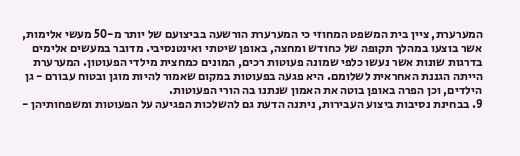המערערת, ציין בית המשפט המחוזי כי המערערת הורשעה בביצועם של יותר מ-50 מעשי אלימות, אשר בוצעו במהלך תקופה של כחודש ומחצה, באופן שיטתי ואינטנסיבי. מדובר במעשים אלימים בדרגות שונות אשר נעשו כלפי שמונה פעוטות רכים, המונים כמחצית מילדי הפעוטון. המערערת הייתה הגננת האחראית לשלומם. היא פגעה בפעוטות במקום שאמור להיות מוגן ובטוח עבורם - גן הילדים, וכן הפרה באופן בוטה את האמון שנתנו בה הורי הפעוטות.
9. בבחינת נסיבות ביצוע העבירות, ניתנה הדעת גם להשלכות הפגיעה על הפעוטות ומשפחותיהן -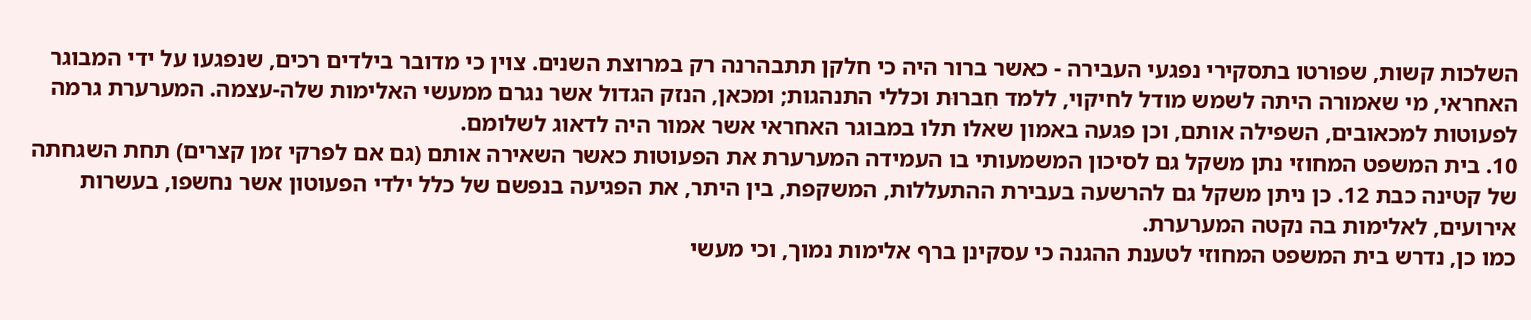השלכות קשות, שפורטו בתסקירי נפגעי העבירה - כאשר ברור היה כי חלקן תתבהרנה רק במרוצת השנים. צוין כי מדובר בילדים רכים, שנפגעו על ידי המבוגר האחראי, מי שאמורה היתה לשמש מודל לחיקוי, ללמד חִברוּת וכללי התנהגות; ומכאן, הנזק הגדול אשר נגרם ממעשי האלימות שלה-עצמה. המערערת גרמה לפעוטות למכאובים, השפילה אותם, וכן פגעה באמון שאלו תלו במבוגר האחראי אשר אמור היה לדאוג לשלומם.
10. בית המשפט המחוזי נתן משקל גם לסיכון המשמעותי בו העמידה המערערת את הפעוטות כאשר השאירה אותם (גם אם לפרקי זמן קצרים) תחת השגחתה של קטינה כבת 12. כן ניתן משקל גם להרשעה בעבירת ההתעללות, המשקפת, בין היתר, את הפגיעה בנפשם של כלל ילדי הפעוטון אשר נחשפו, בעשרות אירועים, לאלימות בה נקטה המערערת.
כמו כן, נדרש בית המשפט המחוזי לטענת ההגנה כי עסקינן ברף אלימות נמוך, וכי מעשי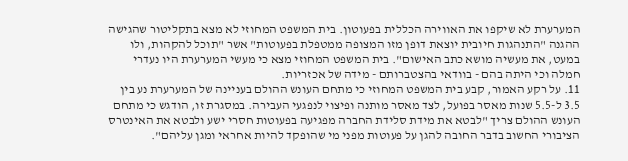המערערת לא שיקפו את האווירה הכללית בפעוטון. בית המשפט המחוזי לא מצא בתקליטור שהגישה ההגנה "התנהגות חיובית יוצאת דופן מזו המצופה ממטפלת בפעוטות" אשר "תוכל להקהות, ולו במעט, את מעשיה מושא כתב האישום". בית המשפט המחוזי מצא כי מעשי המערערת היו נעדרי חמלה וכי היתה בהם - בוודאי בהצטברותם - מידה של אכזריות.
11. על רקע האמור, קבע בית המשפט המחוזי כי מתחם העונש ההולם בעניינה של המערערת נע בין 3.5 ל-5.5 שנות מאסר בפועל, לצד מאסר מותנה ופיצוי לנפגעי העבירה. במסגרת זו, הודגש כי מתחם העונש ההולם צריך "לבטא את מידת סלידת החברה מפגיעה בפעוטות חסרי ישע ולבטא את האינטרס הציבורי החשוב בדבר החובה להגן על פעוטות מפני מי שהופקד להיות אחראי ומגן עליהם".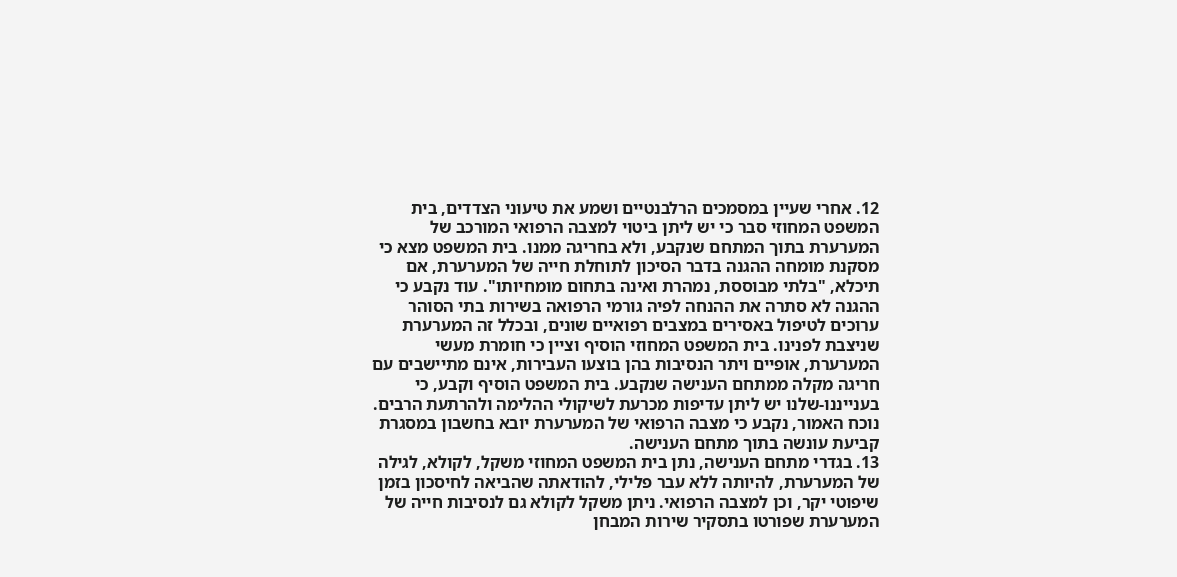12. אחרי שעיין במסמכים הרלבנטיים ושמע את טיעוני הצדדים, בית המשפט המחוזי סבר כי יש ליתן ביטוי למצבה הרפואי המורכב של המערערת בתוך המתחם שנקבע, ולא בחריגה ממנו. בית המשפט מצא כי מסקנת מומחה ההגנה בדבר הסיכון לתוחלת חייה של המערערת, אם תיכלא, "בלתי מבוססת, נמהרת ואינה בתחום מומחיותו". עוד נקבע כי ההגנה לא סתרה את ההנחה לפיה גורמי הרפואה בשירות בתי הסוהר ערוכים לטיפול באסירים במצבים רפואיים שונים, ובכלל זה המערערת שניצבת לפנינו. בית המשפט המחוזי הוסיף וציין כי חומרת מעשי המערערת, אופיים ויתר הנסיבות בהן בוצעו העבירות, אינם מתיישבים עם חריגה מקלה ממתחם הענישה שנקבע. בית המשפט הוסיף וקבע, כי בענייננו-שלנו יש ליתן עדיפות מכרעת לשיקולי ההלימה ולהרתעת הרבים. נוכח האמור, נקבע כי מצבה הרפואי של המערערת יובא בחשבון במסגרת קביעת עונשה בתוך מתחם הענישה.
13. בגדרי מתחם הענישה, נתן בית המשפט המחוזי משקל, לקולא, לגילה של המערערת, להיותה ללא עבר פלילי, להודאתה שהביאה לחיסכון בזמן שיפוטי יקר, וכן למצבה הרפואי. ניתן משקל לקולא גם לנסיבות חייה של המערערת שפורטו בתסקיר שירות המבחן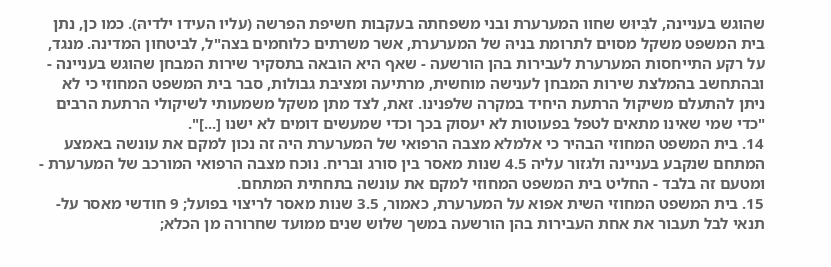שהוגש בעניינה, לבִּיוּש שחוו המערערת ובני משפחתה בעקבות חשיפת הפרשה (עליו העידו ילדיהּ). כמו כן, נתן בית המשפט משקל מסוים לתרומת בניהּ של המערערת, אשר משרתים כלוחמים בצה"ל, לביטחון המדינה. מנגד, על רקע התייחסות המערערת לעבירות בהן הורשעה - שאף היא הובאה בתסקיר שירות המבחן שהוגש בעניינה - ובהתחשב בהמלצת שירות המבחן לענישה מוחשית, מרתיעה ומציבת גבולות, סבר בית המשפט המחוזי כי לא ניתן להתעלם משיקול הרתעת היחיד במקרה שלפנינו. זאת, לצד מתן משקל משמעותי לשיקולי הרתעת הרבים "כדי שמי שאינו מתאים לטפל בפעוטות לא יעסוק בכך וכדי שמעשים דומים לא ישנו [...]".
14. בית המשפט המחוזי הבהיר כי אלמלא מצבה הרפואי של המערערת היה זה נכון למקם את עונשה באמצע המתחם שנקבע בעניינה ולגזור עליה 4.5 שנות מאסר בין סורג ובריח. נוכח מצבה הרפואי המורכב של המערערת - ומטעם זה בלבד - החליט בית המשפט המחוזי למקם את עונשה בתחתית המתחם.
15. בית המשפט המחוזי השית אפוא על המערערת, כאמור, 3.5 שנות מאסר לריצוי בפועל; 9 חודשי מאסר על-תנאי לבל תעבור את אחת העבירות בהן הורשעה במשך שלוש שנים ממועד שחרורה מן הכלא;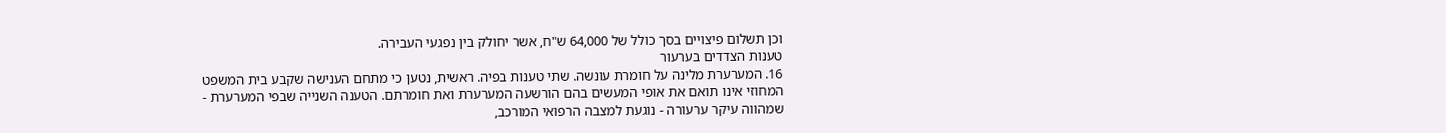וכן תשלום פיצויים בסך כולל של 64,000 ש"ח, אשר יחולק בין נפגעי העבירה.
טענות הצדדים בערעור
16. המערערת מלינה על חומרת עונשה. שתי טענות בפיה. ראשית, נטען כי מתחם הענישה שקבע בית המשפט המחוזי אינו תואם את אופי המעשים בהם הורשעה המערערת ואת חומרתם. הטענה השנייה שבפי המערערת - שמהווה עיקר ערעורה - נוגעת למצבה הרפואי המורכב,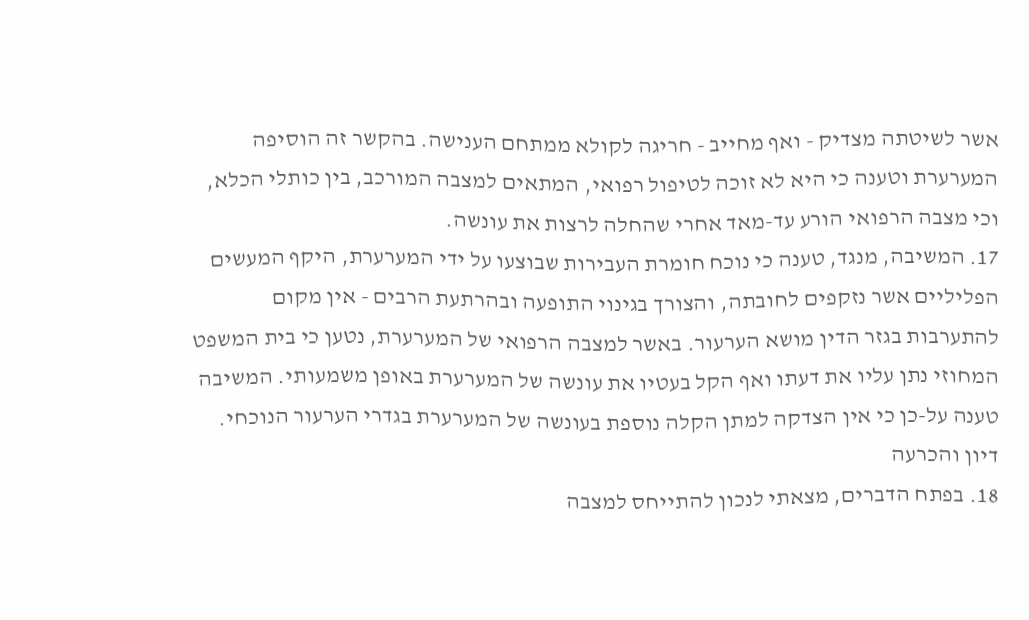אשר לשיטתה מצדיק - ואף מחייב - חריגה לקולא ממתחם הענישה. בהקשר זה הוסיפה המערערת וטענה כי היא לא זוכה לטיפול רפואי, המתאים למצבה המורכב, בין כותלי הכלא, וכי מצבה הרפואי הורע עד-מאד אחרי שהחלה לרצות את עונשה.
17. המשיבה, מנגד, טענה כי נוכח חומרת העבירות שבוצעו על ידי המערערת, היקף המעשים הפליליים אשר נזקפים לחובתה, והצורך בגינוי התופעה ובהרתעת הרבים - אין מקום להתערבות בגזר הדין מושא הערעור. באשר למצבה הרפואי של המערערת, נטען כי בית המשפט המחוזי נתן עליו את דעתו ואף הקל בעטיו את עונשה של המערערת באופן משמעותי. המשיבה טענה על-כן כי אין הצדקה למתן הקלה נוספת בעונשה של המערערת בגדרי הערעור הנוכחי.
דיון והכרעה
18. בפתח הדברים, מצאתי לנכון להתייחס למצבה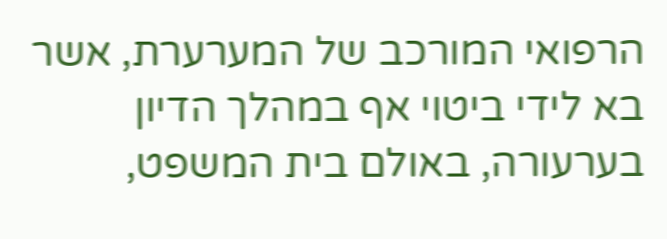הרפואי המורכב של המערערת, אשר בא לידי ביטוי אף במהלך הדיון בערעורה, באולם בית המשפט,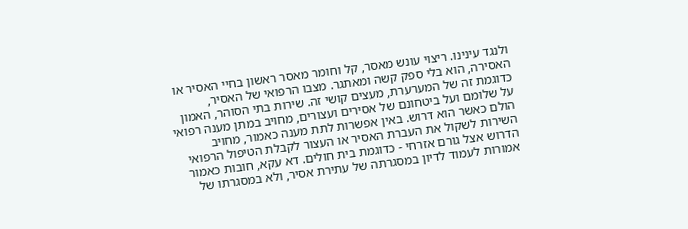ולנגד עינינו. ריצוי עונש מאסר, קל וחומר מאסר ראשון בחיי האסיר או האסירה, הוא בלי ספק קשה ומאתגר. מצבו הרפואי של האסיר, כדוגמת זה של המערערת, מעצים קושי זה. שירות בתי הסוהר, האמון על שלומם ועל ביטחונם של אסירים ועצורים, מחויב במתן מענה רפואי הולם כאשר הוא דרוש. באין אפשרות לתת מענה כאמור, מחויב השירות לשקול את העברת האסיר או העצור לקבלת הטיפול הרפואי הדרוש אצל גורם אזרחי - כדוגמת בית חולים. דא עקא, חובות כאמור אמורות לעמוד לדיון במסגרתה של עתירת אסיר, ולא במסגרתו של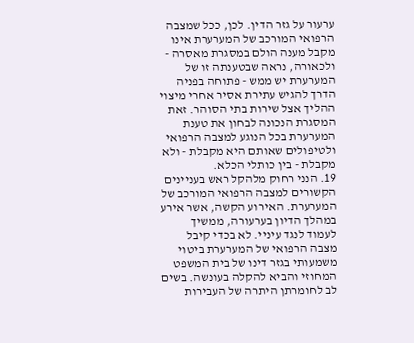ערעור על גזר הדין. לכן, ככל שמצבה הרפואי המורכב של המערערת אינו מקבל מענה הולם במסגרת מאסרה - ולכאורה, נראה שבטענתה זו של המערערת יש ממש - פתוחה בפניה הדרך להגיש עתירת אסיר אחרי מיצוי ההליך אצל שירות בתי הסוהר. זאת המסגרת הנכונה לבחון את טענת המערערת בכל הנוגע למצבה הרפואי ולטיפולים שאותם היא מקבלת - ולא מקבלת - בין כותלי הכלא.
19. הנני רחוק מלהקל ראש בעניינים הקשורים למצבה הרפואי המורכב של המערערת. האירוע הקשה, אשר אירע במהלך הדיון בערעורה, ממשיך לעמוד לנגד עיניי. לא בכדי קיבל מצבה הרפואי של המערערת ביטוי משמעותי בגזר דינו של בית המשפט המחוזי והביא להקלה בעונשה. בשים לב לחומרתן היתרה של העבירות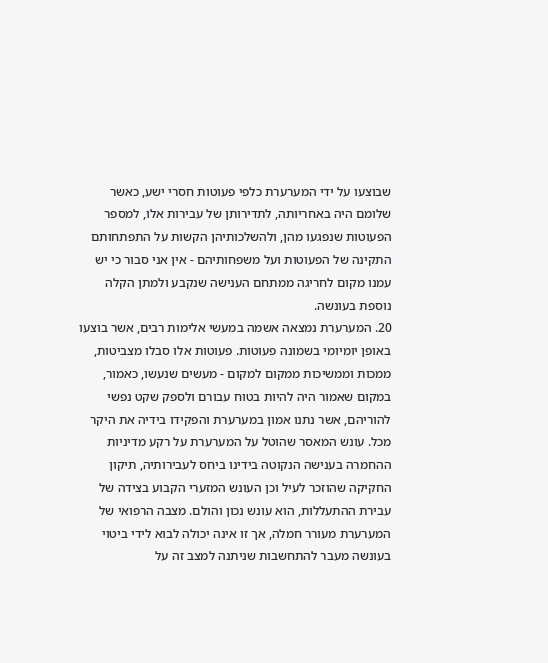שבוצעו על ידי המערערת כלפי פעוטות חסרי ישע, כאשר שלומם היה באחריותה, לתדירותן של עבירות אלו, למספר הפעוטות שנפגעו מהן, ולהשלכותיהן הקשות על התפתחותם התקינה של הפעוטות ועל משפחותיהם - אין אני סבור כי יש עמנו מקום לחריגה ממתחם הענישה שנקבע ולמתן הקלה נוספת בעונשה.
20. המערערת נמצאה אשמה במעשי אלימות רבים, אשר בוצעו באופן יומיומי בשמונה פעוטות. פעוטות אלו סבלו מצביטות, ממכות וממשיכות ממקום למקום - מעשים שנעשו, כאמור, במקום שאמור היה להיות בטוח עבורם ולספק שקט נפשי להוריהם, אשר נתנו אמון במערערת והפקידו בידיה את היקר מכל. עונש המאסר שהוטל על המערערת על רקע מדיניות ההחמרה בענישה הנקוטה בידינו ביחס לעבירותיה, תיקון החקיקה שהוזכר לעיל וכן העונש המזערי הקבוע בצידה של עבירת ההתעללות, הוא עונש נכון והולם. מצבה הרפואי של המערערת מעורר חמלה, אך זו אינה יכולה לבוא לידי ביטוי בעונשה מעבר להתחשבות שניתנה למצב זה על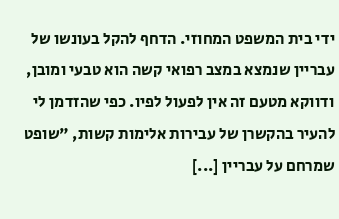ידי בית המשפט המחוזי. הדחף להקל בעונשו של עבריין שנמצא במצב רפואי קשה הוא טבעי ומובן, ודווקא מטעם זה אין לפעול לפיו. כפי שהזדמן לי להעיר בהקשרן של עבירות אלימות קשות, "שופט שמרחם על עבריין [...]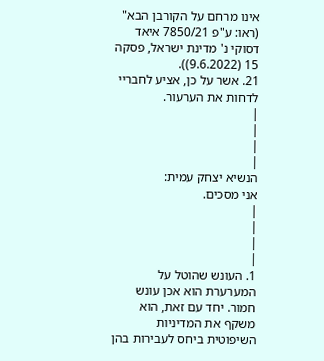אינו מרחם על הקורבן הבא" (ראו: ע"פ 7850/21 איאד דסוקי נ' מדינת ישראל, פסקה 15 (9.6.2022)).
21. אשר על כן, אציע לחבריי לדחות את הערעור.
|
|
|
|
הנשיא יצחק עמית:
אני מסכים.
|
|
|
|
1. העונש שהוטל על המערערת הוא אכן עונש חמור. יחד עם זאת, הוא משקף את המדיניות השיפוטית ביחס לעבירות בהן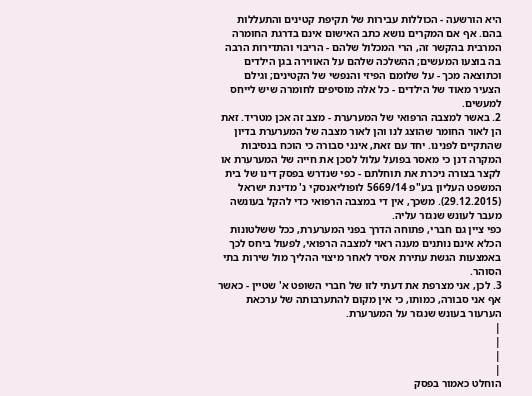היא הורשעה - הכוללות עבירות של תקיפת קטינים והתעללות בהם. אף אם המקרים נושא כתב האישום אינם בדרגת החומרה המרבית בהקשר זה, הרי המכלול שלהם - הריבוי והתדירות הרבה בה בוצעו המעשים; ההשלכה שלהם על האווירה בגן הילדים וכתוצאה מכך - על שלומם הפיזי והנפשי של הקטינים; וגילם הצעיר מאוד של הילדים - כל אלה מוסיפים לחומרה שיש לייחס למעשים.
2. באשר למצבה הרפואי של המערערת - מצב זה אכן מטריד. זאת הן לאור החומר שהוצג לנו והן לאור מצבה של המערערת בדיון שהתקיים לפנינו. יחד עם זאת, אינני סבורה כי הוכח בנסיבות המקרה דנן כי מאסר בפועל עלול לסכן את חייה של המערערת או לקצר בצורה ניכרת את תוחלתם - כפי שנדרש בפסק דינו של בית המשפט העליון בע"פ 5669/14 לופוליאנסקי נ' מדינת ישראל (29.12.2015). משכך, אין די במצבה הרפואי כדי להקל בעונשה מעבר לעונש שנגזר עליה.
כפי ציין גם חברי, פתוחה הדרך בפני המערערת, ככל ששלטונות הכלא אינם נותנים מענה ראוי למצבה הרפואי, לפעול ביחס לכך באמצעות הגשת עתירת אסיר לאחר מיצוי ההליך מול שירות בתי הסוהר.
3. לכן, אני מצרפת את דעתי לזו של חברי השופט א' שטיין - כאשר אף אני סבורה, כמותו, כי אין מקום להתערבותה של ערכאת הערעור בעונש שנגזר על המערערת.
|
|
|
|
הוחלט כאמור בפסק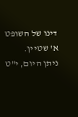דינו של השופט א' שטיין.
ניתן היום, י"ט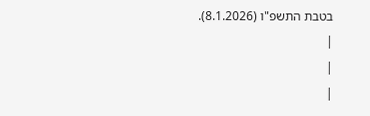בטבת התשפ"ו (8.1.2026).
|
|
|